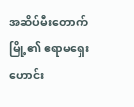အဆိပ်မီးတောက်မြို့၏ ဧရာမရှေးဟောင်း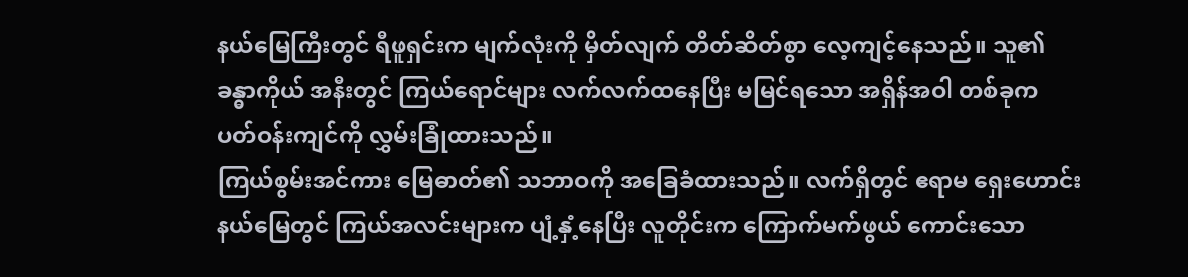နယ်မြေကြီးတွင် ရီဖူရှင်းက မျက်လုံးကို မှိတ်လျက် တိတ်ဆိတ်စွာ လေ့ကျင့်နေသည်။ သူ၏ခန္ဓာကိုယ် အနီးတွင် ကြယ်ရောင်များ လက်လက်ထနေပြီး မမြင်ရသော အရှိန်အဝါ တစ်ခုက ပတ်ဝန်းကျင်ကို လွှမ်းခြုံထားသည်။
ကြယ်စွမ်းအင်ကား မြေဓာတ်၏ သဘာဝကို အခြေခံထားသည်။ လက်ရှိတွင် ဧရာမ ရှေးဟောင်း နယ်မြေတွင် ကြယ်အလင်းများက ပျံ့နှံ့နေပြီး လူတိုင်းက ကြောက်မက်ဖွယ် ကောင်းသော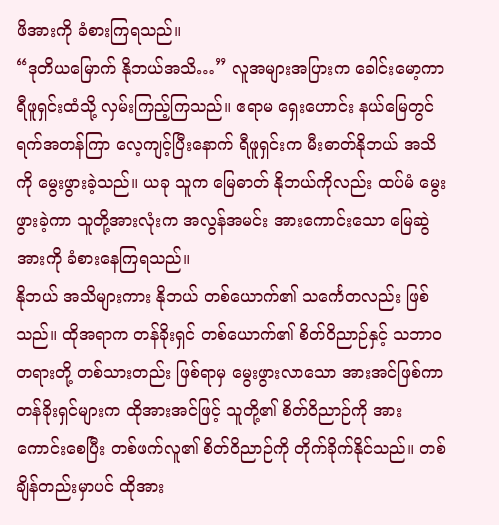ဖိအားကို ခံစားကြရသည်။
“ဒုတိယမြောက် နိုဘယ်အသိ…” လူအများအပြားက ခေါင်းမော့ကာ ရီဖူရှင်းထံသို့ လှမ်းကြည့်ကြသည်။ ဧရာမ ရှေးဟောင်း နယ်မြေတွင် ရက်အတန်ကြာ လေ့ကျင့်ပြီးနောက် ရီဖူရှင်းက မီးဓာတ်နိုဘယ် အသိကို မွေးဖွားခဲ့သည်။ ယခု သူက မြေဓာတ် နိုဘယ်ကိုလည်း ထပ်မံ မွေးဖွားခဲ့ကာ သူတို့အားလုံးက အလွန်အမင်း အားကောင်းသော မြေဆွဲအားကို ခံစားနေကြရသည်။
နိုဘယ် အသိများကား နိုဘယ် တစ်ယောက်၏ သင်္ကေတလည်း ဖြစ်သည်။ ထိုအရာက တန်ခိုးရှင် တစ်ယောက်၏ စိတ်ဝိညာဉ်နှင့် သဘာဝတရားတို့ တစ်သားတည်း ဖြစ်ရာမှ မွေးဖွားလာသော အားအင်ဖြစ်ကာ တန်ခိုးရှင်များက ထိုအားအင်ဖြင့် သူတို့၏ စိတ်ဝိညာဉ်ကို အားကောင်းစေပြီး တစ်ဖက်လူ၏ စိတ်ဝိညာဉ်ကို တိုက်ခိုက်နိုင်သည်။ တစ်ချိန်တည်းမှာပင် ထိုအား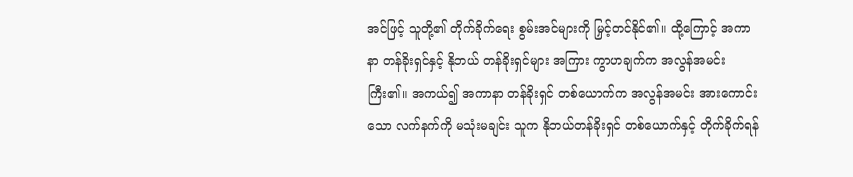အင်ဖြင့် သူတို့၏ တိုက်ခိုက်ရေး စွမ်းအင်များကို မြှင့်တင်နိုင်၏။ ထို့ကြောင့် အကာနာ တန်ခိုးရှင်နှင့် နိုဘယ် တန်ခိုးရှင်များ အကြား ကွာဟချက်က အလွန်အမင်း ကြီး၏။ အကယ်၍ အကာနာ တန်ခိုးရှင် တစ်ယောက်က အလွန်အမင်း အားကောင်းသော လက်နက်ကို မသုံးမချင်း သူက နိုဘယ်တန်ခိုးရှင် တစ်ယောက်နှင့် တိုက်ခိုက်ရန်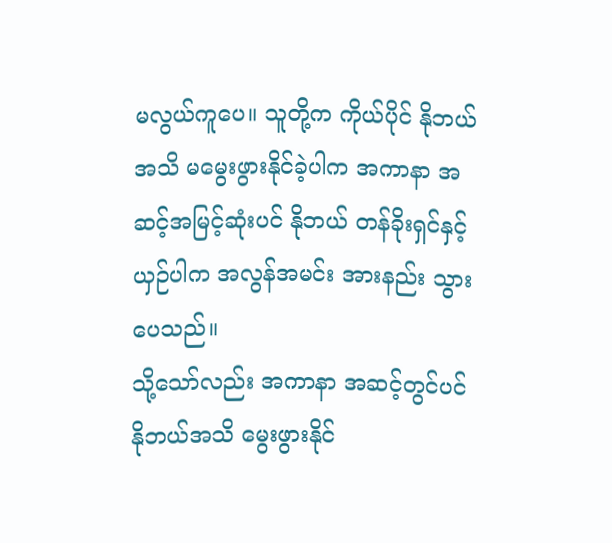မလွယ်ကူပေ။ သူတို့က ကိုယ်ပိုင် နိုဘယ်အသိ မမွေးဖွားနိုင်ခဲ့ပါက အကာနာ အဆင့်အမြင့်ဆုံးပင် နိုဘယ် တန်ခိုးရှင်နှင့် ယှဉ်ပါက အလွန်အမင်း အားနည်း သွားပေသည်။
သို့သော်လည်း အကာနာ အဆင့်တွင်ပင် နိုဘယ်အသိ မွေးဖွားနိုင်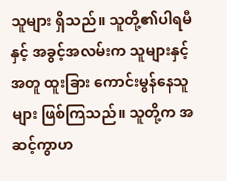သူများ ရှိသည်။ သူတို့၏ပါရမီနှင့် အခွင့်အလမ်းက သူများနှင့်အတူ ထူးခြား ကောင်းမွန်နေသူများ ဖြစ်ကြသည်။ သူတို့က အဆင့်ကွာဟ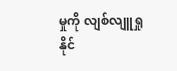မှုကို လျစ်လျူရှုနိုင်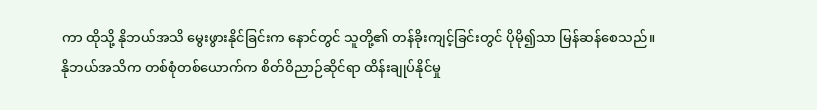ကာ ထိုသို့ နိုဘယ်အသိ မွေးဖွားနိုင်ခြင်းက နောင်တွင် သူတို့၏ တန်ခိုးကျင့်ခြင်းတွင် ပိုမို၍သာ မြန်ဆန်စေသည်။
နိုဘယ်အသိက တစ်စုံတစ်ယောက်က စိတ်ဝိညာဉ်ဆိုင်ရာ ထိန်းချုပ်နိုင်မှု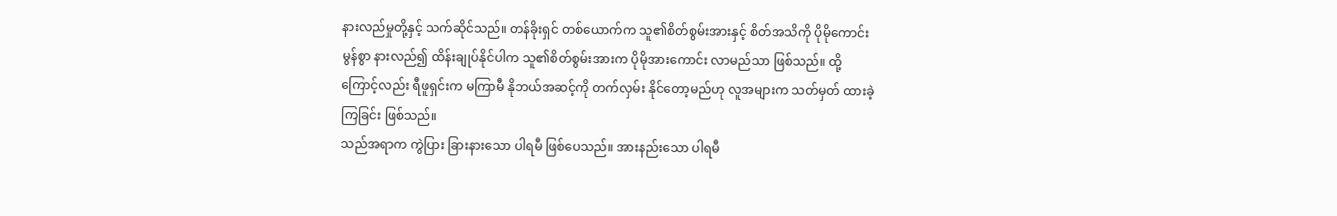နားလည်မှုတို့နှင့် သက်ဆိုင်သည်။ တန်ခိုးရှင် တစ်ယောက်က သူ၏စိတ်စွမ်းအားနှင့် စိတ်အသိကို ပိုမိုကောင်းမွန်စွာ နားလည်၍ ထိန်းချုပ်နိုင်ပါက သူ၏စိတ်စွမ်းအားက ပိုမိုအားကောင်း လာမည်သာ ဖြစ်သည်။ ထို့ကြောင့်လည်း ရီဖူရှင်းက မကြာမီ နိုဘယ်အဆင့်ကို တက်လှမ်း နိုင်တော့မည်ဟု လူအများက သတ်မှတ် ထားခဲ့ကြခြင်း ဖြစ်သည်။
သည်အရာက ကွဲပြား ခြားနားသော ပါရမီ ဖြစ်ပေသည်။ အားနည်းသော ပါရမီ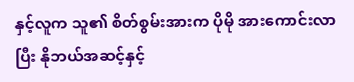နှင့်လူက သူ၏ စိတ်စွမ်းအားက ပိုမို အားကောင်းလာပြီး နိုဘယ်အဆင့်နှင့်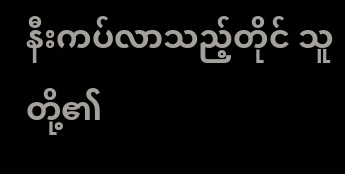နီးကပ်လာသည့်တိုင် သူတို့၏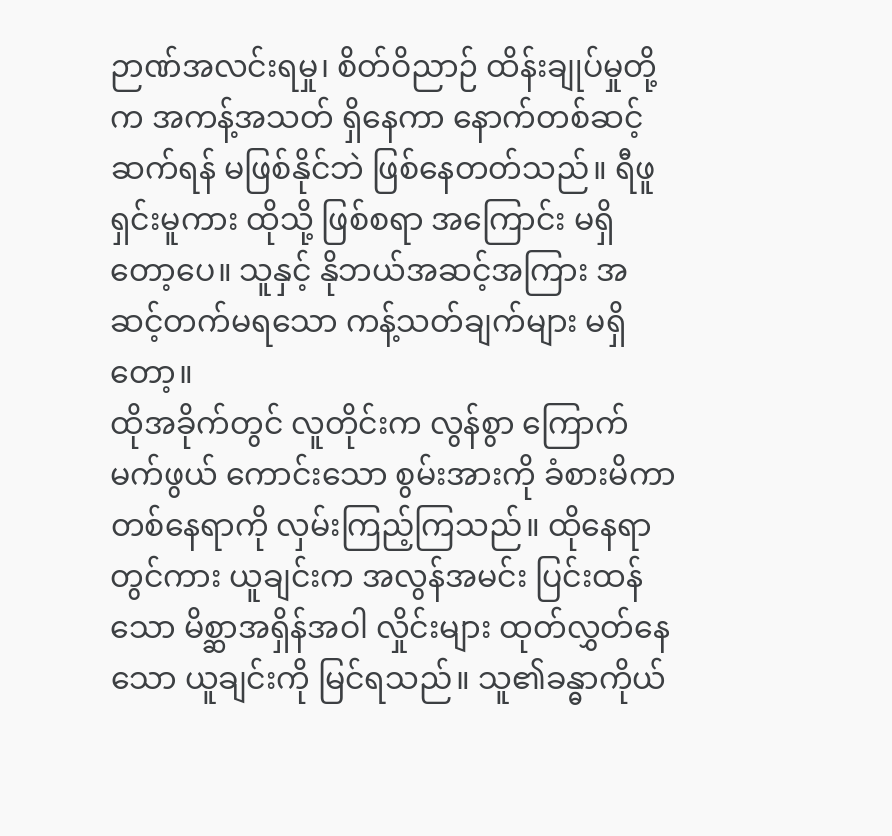ဉာဏ်အလင်းရမှု၊ စိတ်ဝိညာဉ် ထိန်းချုပ်မှုတို့က အကန့်အသတ် ရှိနေကာ နောက်တစ်ဆင့် ဆက်ရန် မဖြစ်နိုင်ဘဲ ဖြစ်နေတတ်သည်။ ရီဖူရှင်းမူကား ထိုသို့ ဖြစ်စရာ အကြောင်း မရှိတော့ပေ။ သူနှင့် နိုဘယ်အဆင့်အကြား အဆင့်တက်မရသော ကန့်သတ်ချက်များ မရှိတော့။
ထိုအခိုက်တွင် လူတိုင်းက လွန်စွာ ကြောက်မက်ဖွယ် ကောင်းသော စွမ်းအားကို ခံစားမိကာ တစ်နေရာကို လှမ်းကြည့်ကြသည်။ ထိုနေရာတွင်ကား ယူချင်းက အလွန်အမင်း ပြင်းထန်သော မိစ္ဆာအရှိန်အဝါ လှိုင်းများ ထုတ်လွှတ်နေသော ယူချင်းကို မြင်ရသည်။ သူ၏ခန္ဓာကိုယ်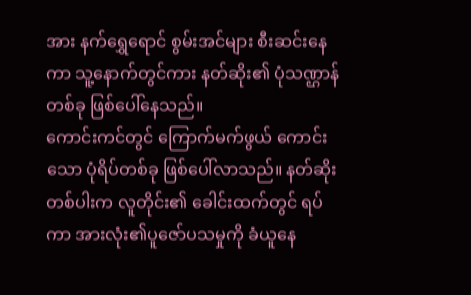အား နက်ရွှေရောင် စွမ်းအင်များ စီးဆင်းနေကာ သူ့နောက်တွင်ကား နတ်ဆိုး၏ ပုံသဏ္ဌာန်တစ်ခု ဖြစ်ပေါ်နေသည်။
ကောင်းကင်တွင် ကြောက်မက်ဖွယ် ကောင်းသော ပုံရိပ်တစ်ခု ဖြစ်ပေါ်လာသည်။ နတ်ဆိုးတစ်ပါးက လူတိုင်း၏ ခေါင်းထက်တွင် ရပ်ကာ အားလုံး၏ပူဇော်ပသမှုကို ခံယူနေ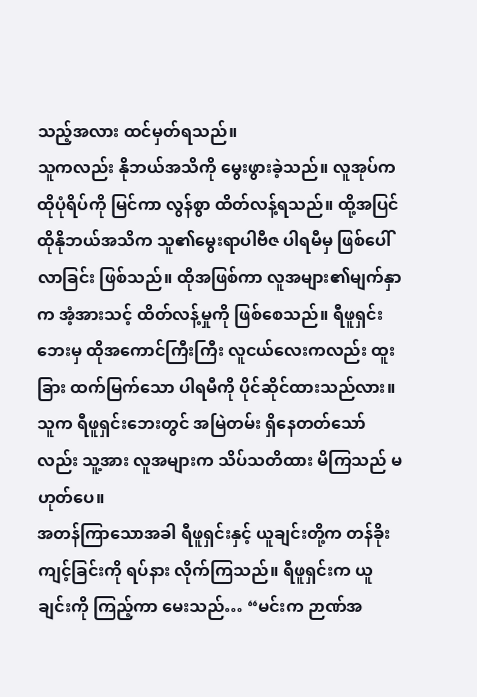သည့်အလား ထင်မှတ်ရသည်။
သူကလည်း နိုဘယ်အသိကို မွေးဖွားခဲ့သည်။ လူအုပ်က ထိုပုံရိပ်ကို မြင်ကာ လွန်စွာ ထိတ်လန့်ရသည်။ ထို့အပြင် ထိုနိုဘယ်အသိက သူ၏မွေးရာပါဗီဇ ပါရမီမှ ဖြစ်ပေါ်လာခြင်း ဖြစ်သည်။ ထိုအဖြစ်ကာ လူအများ၏မျက်နှာက အံ့အားသင့် ထိတ်လန့်မှုကို ဖြစ်စေသည်။ ရီဖူရှင်းဘေးမှ ထိုအကောင်ကြီးကြီး လူငယ်လေးကလည်း ထူးခြား ထက်မြက်သော ပါရမီကို ပိုင်ဆိုင်ထားသည်လား။
သူက ရီဖူရှင်းဘေးတွင် အမြဲတမ်း ရှိနေတတ်သော်လည်း သူ့အား လူအများက သိပ်သတိထား မိကြသည် မဟုတ်ပေ။
အတန်ကြာသောအခါ ရီဖူရှင်းနှင့် ယူချင်းတို့က တန်ခိုးကျင့်ခြင်းကို ရပ်နား လိုက်ကြသည်။ ရီဖူရှင်းက ယူချင်းကို ကြည့်ကာ မေးသည်… “မင်းက ဉာဏ်အ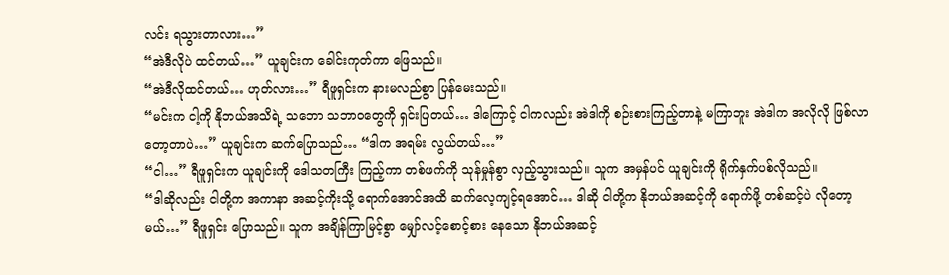လင်း ရသွားတာလား…”
“အဲဒီလိုပဲ ထင်တယ်…” ယူချင်းက ခေါင်းကုတ်ကာ ဖြေသည်။
“အဲဒီလိုထင်တယ်… ဟုတ်လား…” ရီဖူရှင်းက နားမလည်စွာ ပြန်မေးသည်။
“မင်းက ငါ့ကို နိုဘယ်အသိရဲ့ သဘော သဘာဝတွေကို ရှင်းပြတယ်… ဒါကြောင့် ငါကလည်း အဲဒါကို စဉ်းစားကြည့်တာနဲ့ မကြာဘူး အဲဒါက အလိုလို ဖြစ်လာတော့တာပဲ…” ယူချင်းက ဆက်ပြောသည်… “ဒါက အရမ်း လွယ်တယ်…”
“ငါ…” ရီဖူရှင်းက ယူချင်းကို ဒေါသတကြီး ကြည့်ကာ တစ်ဖက်ကို သုန်မှုန်စွာ လှည့်သွားသည်။ သူက အမှန်ပင် ယူချင်းကို ရိုက်နှက်ပစ်လိုသည်။
“ဒါဆိုလည်း ငါတို့က အကာနာ အဆင့်ကိုးသို့ ရောက်အောင်အထိ ဆက်လေ့ကျင့်ရအောင်… ဒါဆို ငါတို့က နိုဘယ်အဆင့်ကို ရောက်ဖို့ တစ်ဆင့်ပဲ လိုတော့မယ်…” ရီဖူရှင်း ပြောသည်။ သူက အချိန်ကြာမြင့်စွာ မျှော်လင့်စောင့်စား နေသော နိုဘယ်အဆင့်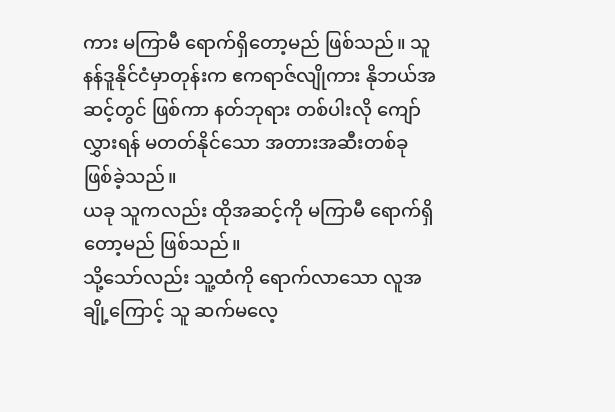ကား မကြာမီ ရောက်ရှိတော့မည် ဖြစ်သည်။ သူ နန်ဒူနိုင်ငံမှာတုန်းက ဧကရာဇ်လျိုကား နိုဘယ်အဆင့်တွင် ဖြစ်ကာ နတ်ဘုရား တစ်ပါးလို ကျော်လွှားရန် မတတ်နိုင်သော အတားအဆီးတစ်ခု ဖြစ်ခဲ့သည်။
ယခု သူကလည်း ထိုအဆင့်ကို မကြာမီ ရောက်ရှိတော့မည် ဖြစ်သည်။
သို့သော်လည်း သူ့ထံကို ရောက်လာသော လူအချို့ကြောင့် သူ ဆက်မလေ့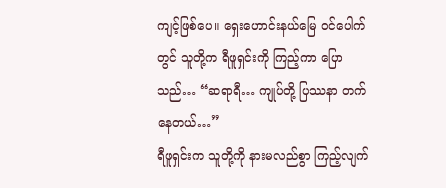ကျင့်ဖြစ်ပေ။ ရှေးဟောင်းနယ်မြေ ဝင်ပေါက်တွင် သူတို့က ရီဖူရှင်းကို ကြည့်ကာ ပြောသည်… “ဆရာရီ… ကျုပ်တို့ ပြဿနာ တက်နေတယ်…”
ရီဖူရှင်းက သူတို့ကို နားမလည်စွာ ကြည့်လျက်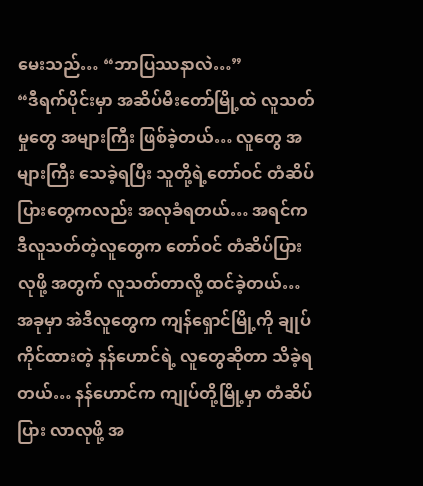မေးသည်… “ဘာပြဿနာလဲ…”
“ဒီရက်ပိုင်းမှာ အဆိပ်မီးတော်မြို့ထဲ လူသတ်မှုတွေ အများကြီး ဖြစ်ခဲ့တယ်… လူတွေ အများကြီး သေခဲ့ရပြီး သူတို့ရဲ့တော်ဝင် တံဆိပ်ပြားတွေကလည်း အလုခံရတယ်… အရင်က ဒီလူသတ်တဲ့လူတွေက တော်ဝင် တံဆိပ်ပြားလုဖို့ အတွက် လူသတ်တာလို့ ထင်ခဲ့တယ်… အခုမှာ အဲဒီလူတွေက ကျန်ရှောင်မြို့ကို ချုပ်ကိုင်ထားတဲ့ နန်ဟောင်ရဲ့ လူတွေဆိုတာ သိခဲ့ရတယ်… နန်ဟောင်က ကျုပ်တို့မြို့မှာ တံဆိပ်ပြား လာလုဖို့ အ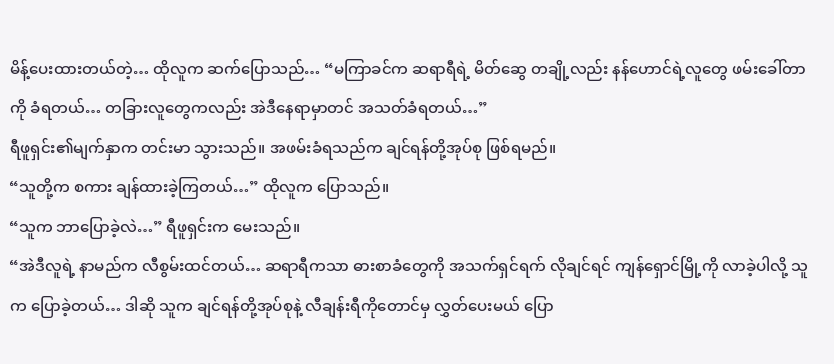မိန့်ပေးထားတယ်တဲ့… ထိုလူက ဆက်ပြောသည်… “မကြာခင်က ဆရာရီရဲ့ မိတ်ဆွေ တချို့လည်း နန်ဟောင်ရဲ့လူတွေ ဖမ်းခေါ်တာကို ခံရတယ်… တခြားလူတွေကလည်း အဲဒီနေရာမှာတင် အသတ်ခံရတယ်…”
ရီဖူရှင်း၏မျက်နှာက တင်းမာ သွားသည်။ အဖမ်းခံရသည်က ချင်ရန်တို့အုပ်စု ဖြစ်ရမည်။
“သူတို့က စကား ချန်ထားခဲ့ကြတယ်…” ထိုလူက ပြောသည်။
“သူက ဘာပြောခဲ့လဲ…” ရီဖူရှင်းက မေးသည်။
“အဲဒီလူရဲ့ နာမည်က လီစွမ်းထင်တယ်… ဆရာရီကသာ ဓားစာခံတွေကို အသက်ရှင်ရက် လိုချင်ရင် ကျန်ရှောင်မြို့ကို လာခဲ့ပါလို့ သူက ပြောခဲ့တယ်… ဒါဆို သူက ချင်ရန်တို့အုပ်စုနဲ့ လီချန်းရီကိုတောင်မှ လွှတ်ပေးမယ် ပြော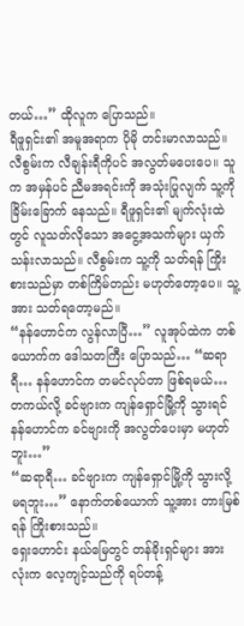တယ်…” ထိုလူက ပြောသည်။
ရီဖူရှင်း၏ အမူအရာက ပိုမို တင်းမာလာသည်။ လီစွမ်းက လီချန်းရီကိုပင် အလွတ်မပေးပေ။ သူက အမှန်ပင် ညီမအရင်းကို အသုံးပြုလျက် သူ့ကို ခြိမ်းခြောက် နေသည်။ ရီဖူရှင်း၏ မျက်လုံးထဲတွင် လူသတ်လိုသော အငွေ့အသက်များ ယှက်သန်းလာသည်။ လီစွမ်းက သူ့ကို သတ်ရန် ကြိုးစားသည်မှာ တစ်ကြိမ်တည်း မဟုတ်တော့ပေ။ သူ့အား သတ်ရတော့မည်။
“နန်ဟောင်က လွန်လာပြီ…” လူအုပ်ထဲက တစ်ယောက်က ဒေါသတကြီး ပြောသည်… “ဆရာရီ… နန်ဟောင်က တမင်လုပ်တာ ဖြစ်ရမယ်… တကယ်လို့ ခင်ဗျားက ကျန်ရှောင်မြို့ကို သွားရင် နန်ဟောင်က ခင်ဗျားကို အလွတ်ပေးမှာ မဟုတ်ဘူး…”
“ဆရာရီ… ခင်ဗျားက ကျန်ရှောင်မြို့ကို သွားလို့ မရဘူး…” နောက်တစ်ယောက် သူ့အား တားမြစ်ရန် ကြိုးစားသည်။
ရှေးဟောင်း နယ်မြေတွင် တန်ခိုးရှင်များ အားလုံးက လေ့ကျင့်သည်ကို ရပ်တန့်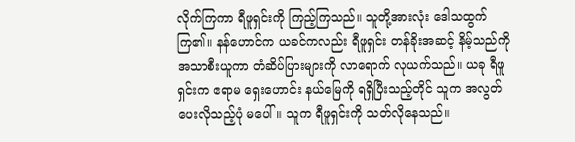လိုက်ကြကာ ရီဖူရှင်းကို ကြည့်ကြသည်။ သူတို့အားလုံး ဒေါသထွက်ကြ၏။ နန်ဟောင်က ယခင်ကလည်း ရီဖူရှင်း တန်ခိုးအဆင့် နိမ့်သည်ကို အသာစီးယူကာ တံဆိပ်ပြားများကို လာရောက် လုယက်သည်။ ယခု ရီဖူရှင်းက ဧရာမ ရှေးဟောင်း နယ်မြေကို ရရှိပြီးသည့်တိုင် သူက အလွတ် ပေးလိုသည့်ပုံ မပေါ်။ သူက ရီဖူရှင်းကို သတ်လိုနေသည်။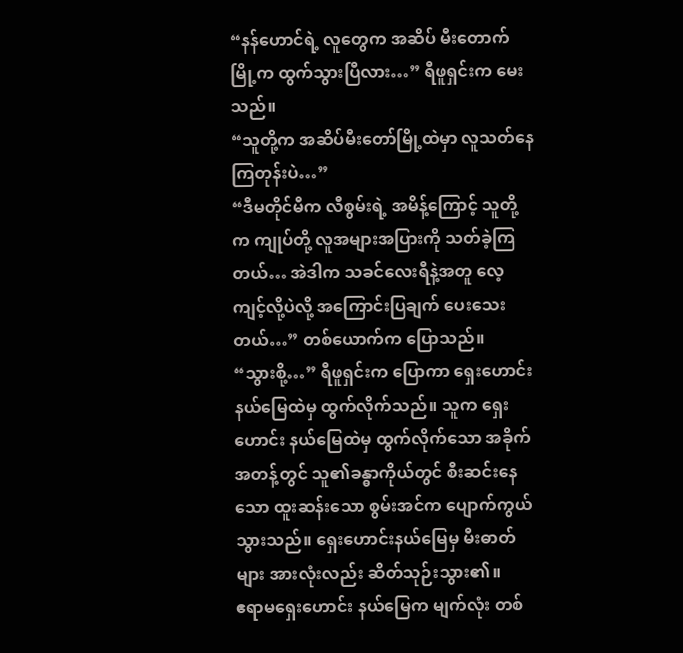“နန်ဟောင်ရဲ့ လူတွေက အဆိပ် မီးတောက်မြို့က ထွက်သွားပြီလား…” ရီဖူရှင်းက မေးသည်။
“သူတို့က အဆိပ်မီးတော်မြို့ထဲမှာ လူသတ်နေကြတုန်းပဲ…”
“ဒီမတိုင်မီက လီစွမ်းရဲ့ အမိန့်ကြောင့် သူတို့က ကျုပ်တို့ လူအများအပြားကို သတ်ခဲ့ကြတယ်… အဲဒါက သခင်လေးရီနဲ့အတူ လေ့ကျင့်လို့ပဲလို့ အကြောင်းပြချက် ပေးသေးတယ်…” တစ်ယောက်က ပြောသည်။
“သွားစို့…” ရီဖူရှင်းက ပြောကာ ရှေးဟောင်း နယ်မြေထဲမှ ထွက်လိုက်သည်။ သူက ရှေးဟောင်း နယ်မြေထဲမှ ထွက်လိုက်သော အခိုက်အတန့်တွင် သူ၏ခန္ဓာကိုယ်တွင် စီးဆင်းနေသော ထူးဆန်းသော စွမ်းအင်က ပျောက်ကွယ် သွားသည်။ ရှေးဟောင်းနယ်မြေမှ မီးဓာတ်များ အားလုံးလည်း ဆိတ်သုဉ်းသွား၏။
ဧရာမရှေးဟောင်း နယ်မြေက မျက်လုံး တစ်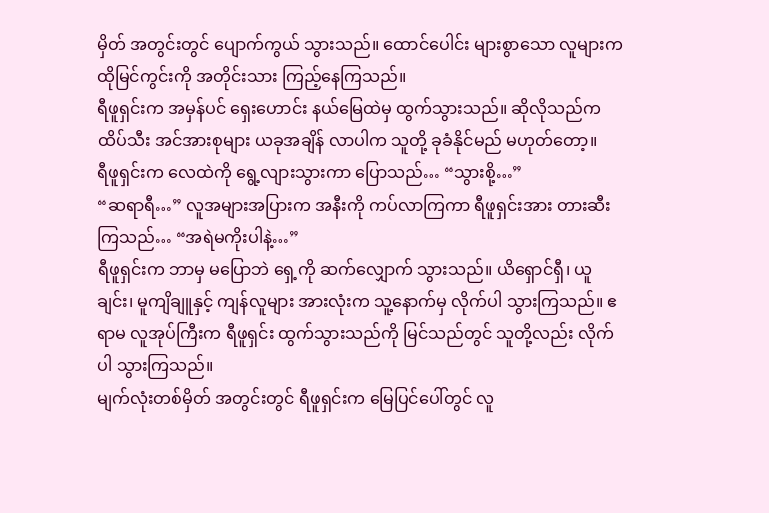မှိတ် အတွင်းတွင် ပျောက်ကွယ် သွားသည်။ ထောင်ပေါင်း များစွာသော လူများက ထိုမြင်ကွင်းကို အတိုင်းသား ကြည့်နေကြသည်။
ရီဖူရှင်းက အမှန်ပင် ရှေးဟောင်း နယ်မြေထဲမှ ထွက်သွားသည်။ ဆိုလိုသည်က ထိပ်သီး အင်အားစုများ ယခုအချိန် လာပါက သူတို့ ခုခံနိုင်မည် မဟုတ်တော့။
ရီဖူရှင်းက လေထဲကို ရွေ့လျားသွားကာ ပြောသည်… “သွားစို့…”
“ဆရာရီ…” လူအများအပြားက အနီးကို ကပ်လာကြကာ ရီဖူရှင်းအား တားဆီးကြသည်… “အရဲမကိုးပါနဲ့…”
ရီဖူရှင်းက ဘာမှ မပြောဘဲ ရှေ့ကို ဆက်လျှောက် သွားသည်။ ယိရှောင်ရှီ၊ ယူချင်း၊ မူကျိချူနှင့် ကျန်လူများ အားလုံးက သူ့နောက်မှ လိုက်ပါ သွားကြသည်။ ဧရာမ လူအုပ်ကြီးက ရီဖူရှင်း ထွက်သွားသည်ကို မြင်သည်တွင် သူတို့လည်း လိုက်ပါ သွားကြသည်။
မျက်လုံးတစ်မှိတ် အတွင်းတွင် ရီဖူရှင်းက မြေပြင်ပေါ်တွင် လူ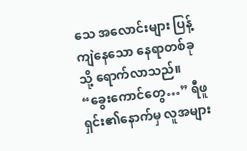သေ အလောင်းများ ပြန့်ကျဲနေသော နေရာတစ်ခုသို့ ရောက်လာသည်။
“ခွေးကောင်တွေ…” ရီဖူရှင်း၏နောက်မှ လူအများ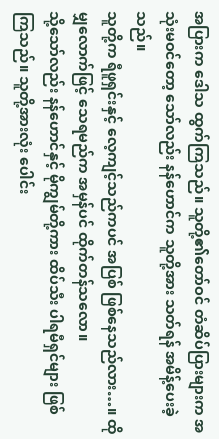အပြားက ဒေါသ ထွက်ကြသည်။ သူတို့၏တော်ဝင် တံဆိပ်ပြားများက အသုံးမဝင်တော့ သော်လည်း နန်ဟောင်က သူတို့အား သတ်ရန် အမိန့်ပေးခဲ့သည်။
သူတို့က ရီဖူရှင်းနှင့် လေ့ကျင့်သည်ကပင် အပြစ် ဖြစ်နေသည်လား…။ ထိုမျှလောက်ဖြင့် သေရမည်က အမှန်ပင် ထိုက်တန်သလော။
သို့သော်လည်း နန်ဟောင်နှင့် မိုကျွမ်တို့ကား ထိပ်သီး ပါရမီရှင်များ ဖြစ်ကြသည်။ သူတို့အားလုံး ပေါင်း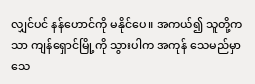လျှင်ပင် နန်ဟောင်ကို မနိုင်ပေ။ အကယ်၍ သူတို့ကသာ ကျန်ရှောင်မြို့ကို သွားပါက အကုန် သေမည်မှာ သေ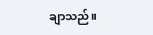ချာသည်။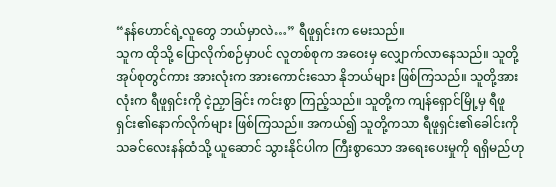“နန်ဟောင်ရဲ့လူတွေ ဘယ်မှာလဲ…” ရီဖူရှင်းက မေးသည်။
သူက ထိုသို့ ပြောလိုက်စဉ်မှာပင် လူတစ်စုက အဝေးမှ လျှောက်လာနေသည်။ သူတို့ အုပ်စုတွင်ကား အားလုံးက အားကောင်းသော နိုဘယ်များ ဖြစ်ကြသည်။ သူတို့အားလုံးက ရီဖူရှင်းကို ငဲ့ညှာခြင်း ကင်းစွာ ကြည့်သည်။ သူတို့က ကျန်ရှောင်မြို့မှ ရီဖူရှင်း၏နောက်လိုက်များ ဖြစ်ကြသည်။ အကယ်၍ သူတို့ကသာ ရီဖူရှင်း၏ခေါင်းကို သခင်လေးနန်ထံသို့ ယူဆောင် သွားနိုင်ပါက ကြီးစွာသော အရေးပေးမှုကို ရရှိမည်ဟု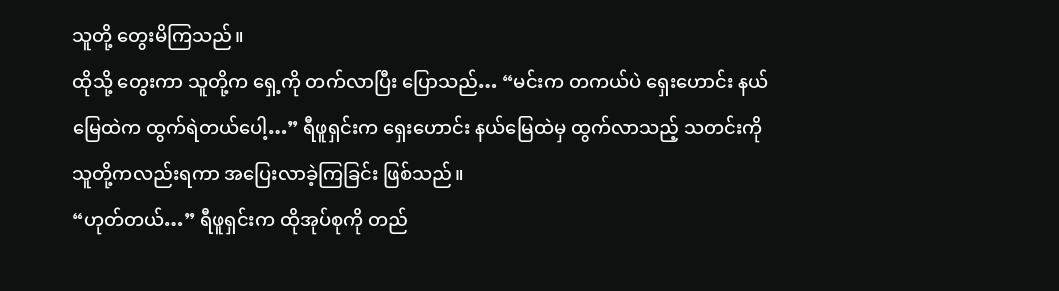သူတို့ တွေးမိကြသည်။
ထိုသို့ တွေးကာ သူတို့က ရှေ့ကို တက်လာပြီး ပြောသည်… “မင်းက တကယ်ပဲ ရှေးဟောင်း နယ်မြေထဲက ထွက်ရဲတယ်ပေါ့…” ရီဖူရှင်းက ရှေးဟောင်း နယ်မြေထဲမှ ထွက်လာသည့် သတင်းကို သူတို့ကလည်းရကာ အပြေးလာခဲ့ကြခြင်း ဖြစ်သည်။
“ဟုတ်တယ်…” ရီဖူရှင်းက ထိုအုပ်စုကို တည်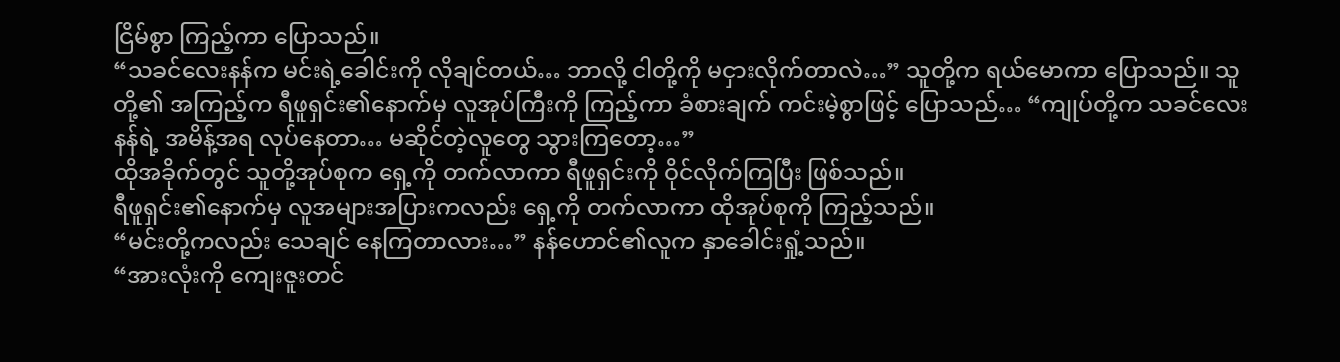ငြိမ်စွာ ကြည့်ကာ ပြောသည်။
“သခင်လေးနန်က မင်းရဲ့ခေါင်းကို လိုချင်တယ်… ဘာလို့ ငါတို့ကို မငှားလိုက်တာလဲ…” သူတို့က ရယ်မောကာ ပြောသည်။ သူတို့၏ အကြည့်က ရီဖူရှင်း၏နောက်မှ လူအုပ်ကြီးကို ကြည့်ကာ ခံစားချက် ကင်းမဲ့စွာဖြင့် ပြောသည်… “ကျုပ်တို့က သခင်လေးနန်ရဲ့ အမိန့်အရ လုပ်နေတာ… မဆိုင်တဲ့လူတွေ သွားကြတော့…”
ထိုအခိုက်တွင် သူတို့အုပ်စုက ရှေ့ကို တက်လာကာ ရီဖူရှင်းကို ဝိုင်လိုက်ကြပြီး ဖြစ်သည်။
ရီဖူရှင်း၏နောက်မှ လူအများအပြားကလည်း ရှေ့ကို တက်လာကာ ထိုအုပ်စုကို ကြည့်သည်။
“မင်းတို့ကလည်း သေချင် နေကြတာလား…” နန်ဟောင်၏လူက နှာခေါင်းရှုံ့သည်။
“အားလုံးကို ကျေးဇူးတင်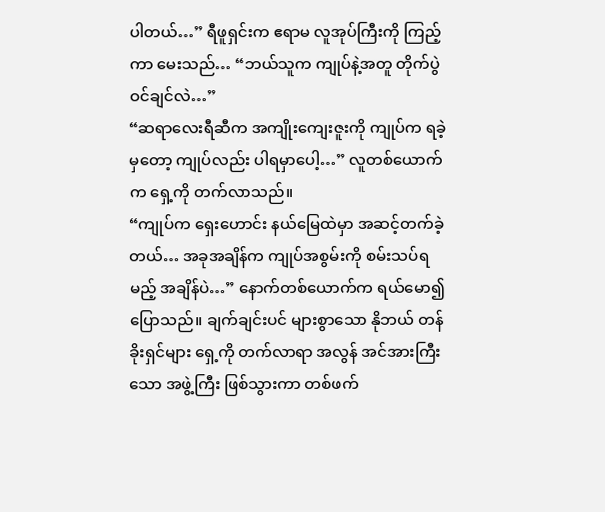ပါတယ်…” ရီဖူရှင်းက ဧရာမ လူအုပ်ကြီးကို ကြည့်ကာ မေးသည်… “ဘယ်သူက ကျုပ်နဲ့အတူ တိုက်ပွဲဝင်ချင်လဲ…”
“ဆရာလေးရီဆီက အကျိုးကျေးဇူးကို ကျုပ်က ရခဲ့မှတော့ ကျုပ်လည်း ပါရမှာပေါ့…” လူတစ်ယောက်က ရှေ့ကို တက်လာသည်။
“ကျုပ်က ရှေးဟောင်း နယ်မြေထဲမှာ အဆင့်တက်ခဲ့တယ်… အခုအချိန်က ကျုပ်အစွမ်းကို စမ်းသပ်ရမည့် အချိန်ပဲ…” နောက်တစ်ယောက်က ရယ်မော၍ ပြောသည်။ ချက်ချင်းပင် များစွာသော နိုဘယ် တန်ခိုးရှင်များ ရှေ့ကို တက်လာရာ အလွန် အင်အားကြီးသော အဖွဲ့ကြီး ဖြစ်သွားကာ တစ်ဖက်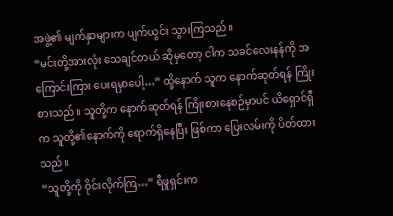အဖွဲ့၏ မျက်နှာများက ပျက်ယွင်း သွားကြသည်။
“မင်းတို့အားလုံး သေချင်တယ် ဆိုမှတော့ ငါက သခင်လေးနန်ကို အကြောင်းကြား ပေးရမှာပေါ့…” ထို့နောက် သူက နောက်ဆုတ်ရန် ကြိုးစားသည်။ သူတို့က နောက်ဆုတ်ရန် ကြိုးစားနေစဉ်မှာပင် ယိရှောင်ရှီက သူတို့၏နောက်ကို ရောက်ရှိနေပြီး ဖြစ်ကာ ပြေးလမ်းကို ပိတ်ထားသည်။
“သူတို့ကို ဝိုင်းလိုက်ကြ…” ရီဖူရှင်းက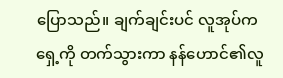ပြောသည်။ ချက်ချင်းပင် လူအုပ်က ရှေ့ကို တက်သွားကာ နန်ဟောင်၏လူ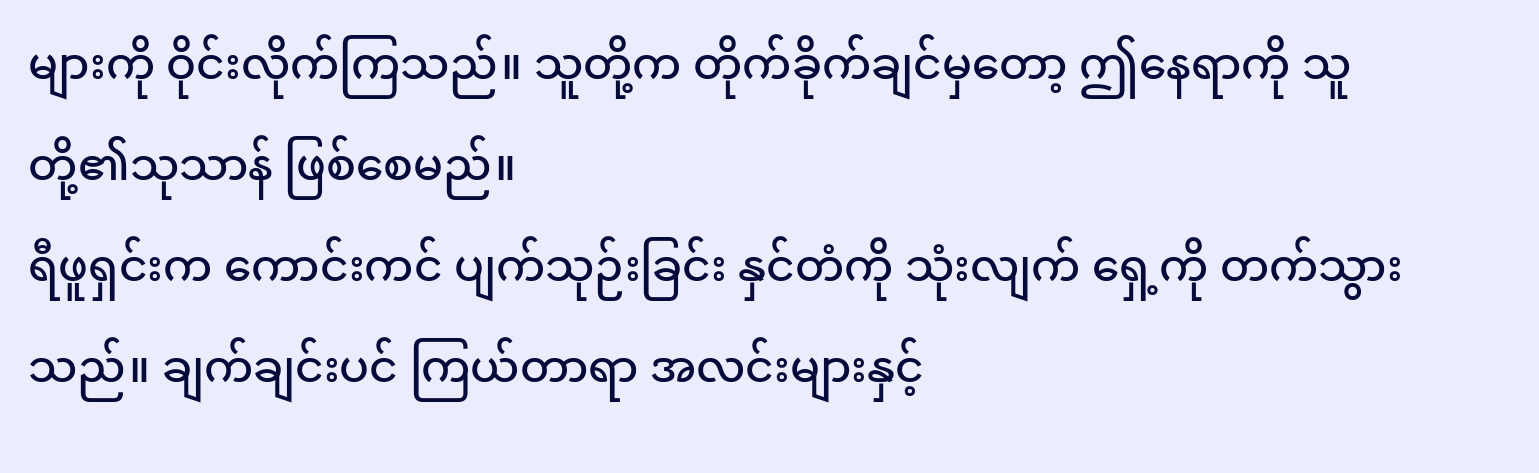များကို ဝိုင်းလိုက်ကြသည်။ သူတို့က တိုက်ခိုက်ချင်မှတော့ ဤနေရာကို သူတို့၏သုသာန် ဖြစ်စေမည်။
ရီဖူရှင်းက ကောင်းကင် ပျက်သုဉ်းခြင်း နှင်တံကို သုံးလျက် ရှေ့ကို တက်သွားသည်။ ချက်ချင်းပင် ကြယ်တာရာ အလင်းများနှင့်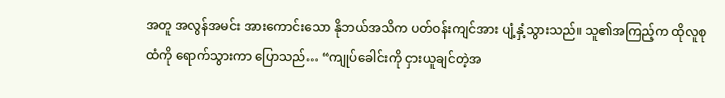အတူ အလွန်အမင်း အားကောင်းသော နိုဘယ်အသိက ပတ်ဝန်းကျင်အား ပျံ့နှံ့သွားသည်။ သူ၏အကြည့်က ထိုလူစုထံကို ရောက်သွားကာ ပြောသည်… “ကျုပ်ခေါင်းကို ငှားယူချင်တဲ့အ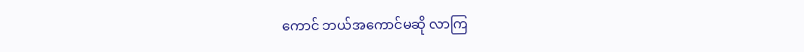ကောင် ဘယ်အကောင်မဆို လာကြ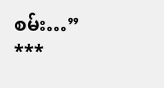စမ်း…”
***